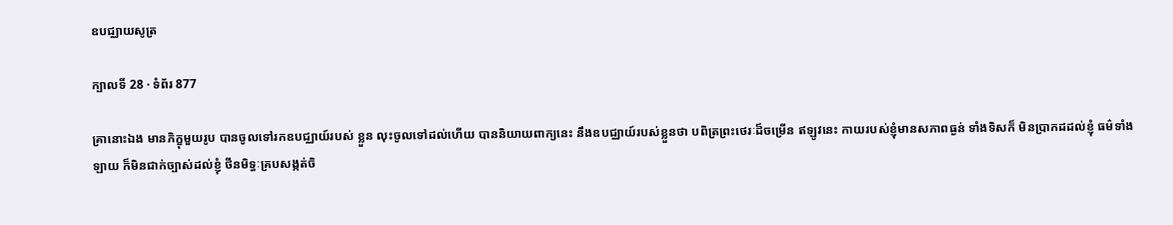ឧបជ្ឈាយសូត្រ

ក្បាលទី 28 · ទំព័រ 877

គ្រានោះឯង មានភិក្ខុមួយរូប បានចូលទៅរកឧបជ្ឈាយ៍របស់ ខ្លួន លុះចូលទៅដល់ហើយ បាននិយាយពាក្យនេះ នឹងឧបជ្ឈាយ៍របស់ខ្លួនថា បពិត្រព្រះថេរៈដ៏ចម្រើន ឥឡូវនេះ កាយរបស់ខ្ញុំមានសភាពធ្ងន់ ទាំងទិសក៏ មិនប្រាកដដល់ខ្ញុំ ធម៌ទាំងឡាយ ក៏មិនជាក់ច្បាស់ដល់ខ្ញុំ ថីនមិទ្ធៈគ្របសង្កត់ចិ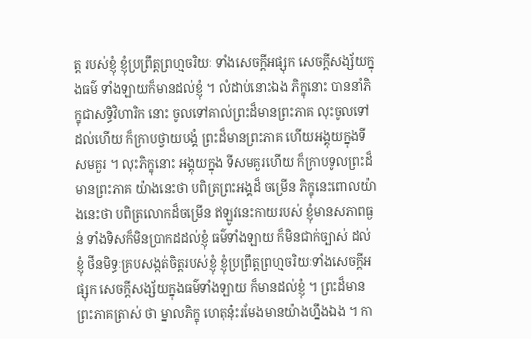ត្ត របស់ខ្ញុំ ខ្ញុំប្រព្រឹត្តព្រហ្មចរិយៈ ទាំងសេចក្តីអផ្សុក សេចក្តីសង្ស័យក្នុងធម៌ ទាំងឡាយក៏មានដល់ខ្ញុំ ។ លំដាប់នោះឯង ភិក្ខុនោះ បាននាំភិក្ខុជាសទ្ធិវិហារិក នោះ ចូលទៅគាល់ព្រះដ៏មានព្រះភាគ លុះចូលទៅដល់ហើយ ក៏ក្រាបថ្វាយបង្គំ ព្រះដ៏មានព្រះភាគ ហើយអង្គុយក្នុងទីសមគួរ ។ លុះភិក្ខុនោះ អង្គុយក្នុង ទីសមគួរហើយ ក៏ក្រាបទូលព្រះដ៏មានព្រះភាគ យ៉ាងនេះថា បពិត្រព្រះអង្គដ៏ ចម្រើន ភិក្ខុនេះពោលយ៉ាងនេះថា បពិត្រលោកដ៏ចម្រើន ឥឡូវនេះកាយរបស់ ខ្ញុំមានសភាពធ្ងន់ ទាំងទិសក៏មិនប្រាកដដល់ខ្ញុំ ធម៌ទាំងឡាយ ក៏មិនជាក់ច្បាស់ ដល់ខ្ញុំ ថីនមិទ្ធៈគ្របសង្កត់ចិត្តរបស់ខ្ញុំ ខ្ញុំប្រព្រឹត្តព្រហ្មចរិយៈទាំងសេចក្តីអផ្សុក សេចក្តីសង្ស័យក្នុងធម៌ទាំងឡាយ ក៏មានដល់ខ្ញុំ ។ ព្រះដ៏មានព្រះភាគត្រាស់ ថា ម្នាលភិក្ខុ ហេតុន៎ុះរមែងមានយ៉ាងហ្នឹងឯង ។ កា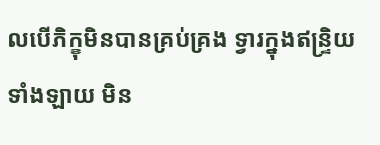លបើភិក្ខុមិនបានគ្រប់គ្រង ទ្វារក្នុងឥន្ទ្រិយទាំងឡាយ មិន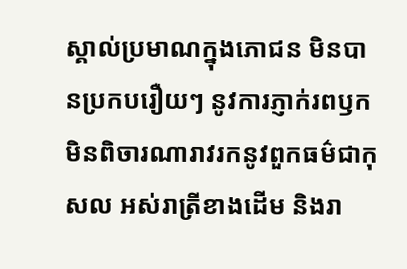ស្គាល់ប្រមាណក្នុងភោជន មិនបានប្រកបរឿយៗ នូវការភ្ញាក់រពឫក មិនពិចារណារាវរកនូវពួកធម៌ជាកុសល អស់រាត្រីខាងដើម និងរា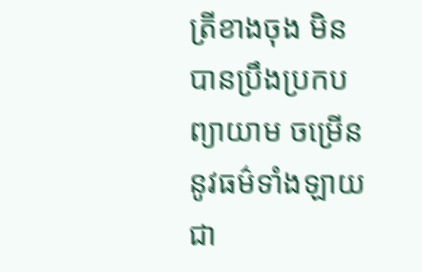ត្រីខាងចុង មិនបានប្រឹងប្រកបព្យាយាម ចម្រើននូវធម៌ទាំងឡាយ ជា